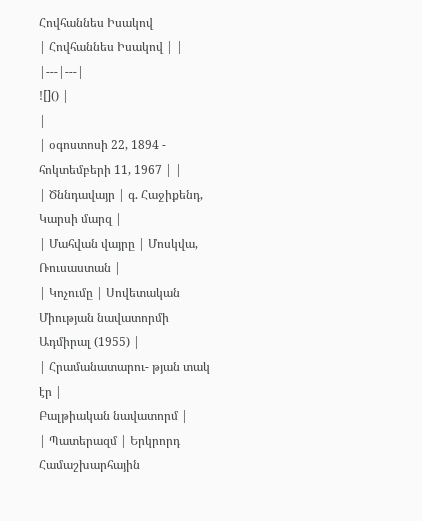Հովհաննես Իսակով
| Հովհաննես Իսակով | |
|---|---|
![]() |
|
| օգոստոսի 22, 1894 - հոկտեմբերի 11, 1967 | |
| Ծննդավայր | գ. Հաջիքենդ, Կարսի մարզ |
| Մահվան վայրը | Մոսկվա, Ռուսաստան |
| Կոչումը | Սովետական Միության նավատորմի Ադմիրալ (1955) |
| Հրամանատարու- թյան տակ էր |
Բալթիական նավատորմ |
| Պատերազմ | Երկրորդ Համաշխարհային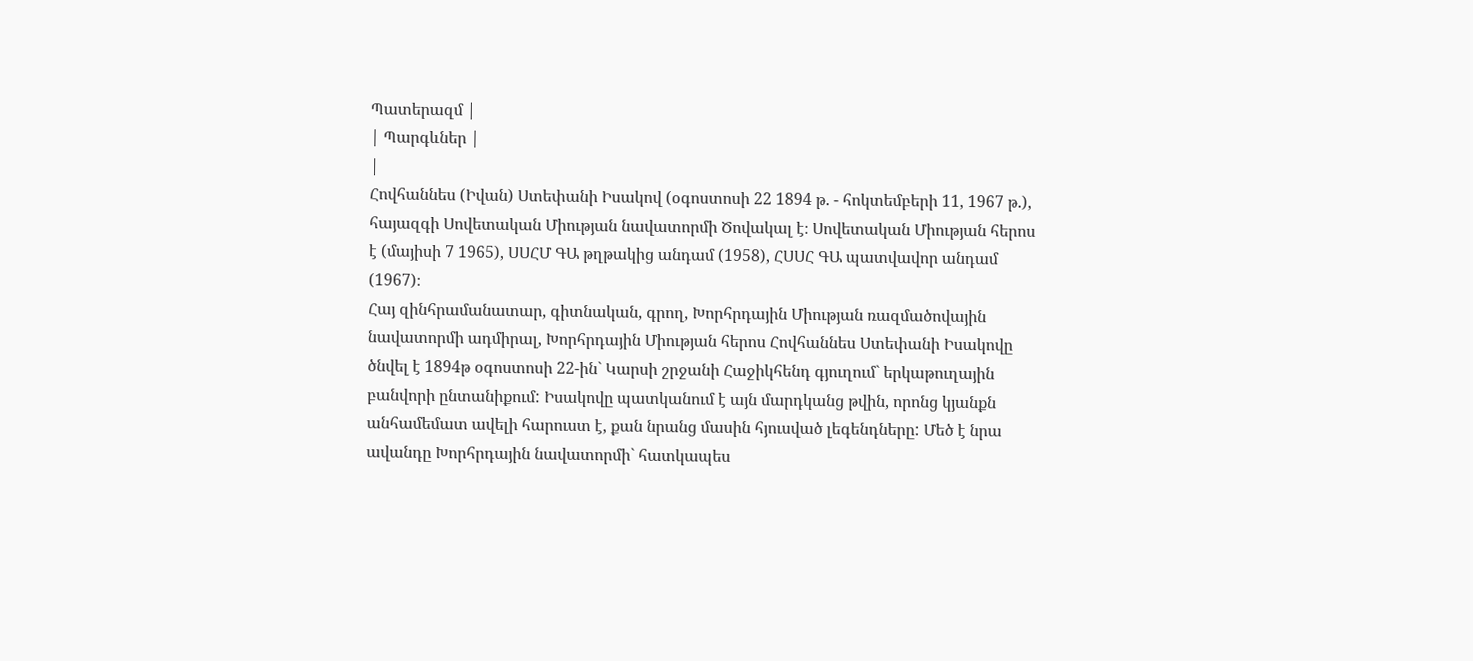Պատերազմ |
| Պարգևներ |
|
Հովհաննես (Իվան) Ստեփանի Իսակով (օգոստոսի 22 1894 թ. - հոկտեմբերի 11, 1967 թ.), հայազգի Սովետական Միության նավատորմի Ծովակալ է։ Սովետական Միության հերոս է (մայիսի 7 1965), ՍՍՀՄ ԳԱ թղթակից անդամ (1958), ՀՍՍՀ ԳԱ պատվավոր անդամ (1967)։
Հայ զինհրամանատար, գիտնական, գրող, Խորհրդային Միության ռազմածովային նավատորմի ադմիրալ, Խորհրդային Միության հերոս Հովհաննես Ստեփանի Իսակովը ծնվել է 1894թ օգոստոսի 22-ին` Կարսի շրջանի Հաջիկհենդ գյուղում` երկաթուղային բանվորի ընտանիքում: Իսակովը պատկանում է այն մարդկանց թվին, որոնց կյանքն անհամեմատ ավելի հարուստ է, քան նրանց մասին հյուսված լեգենդները: Մեծ է նրա ավանդը Խորհրդային նավատորմի` հատկապես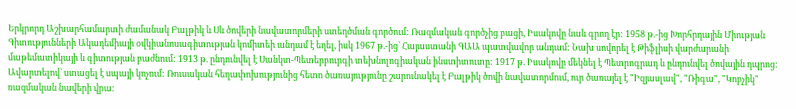Երկրորդ Աշխարհամարտի ժամանակ Բալթիկ և Սև ծովերի նավատորմերի ստեղծման գործում: Ռազմական գործչից բացի, Իսակովը նաև գրող էր: 1958 թ.-ից Խորհրդային Միության Գիտությունների Ակադեմիայի օվկիանոսագիտության կոմիտեի անդամ է եղել, իսկ 1967 թ.-ից` Հայաստանի ԳԱԱ պատվավոր անդամ: Նախ սովորել է Թիֆլիսի վարժարանի մաթեմատիկայի և գիտության բաժնում: 1913 թ. ընդունվել է Սանկտ-Պետերբուրգի տեխնոլոգիական ինստիտուտը: 1917 թ. Իսակովը մեկնել է Պետրոգրադ և ընդունվել ծովային դպրոց: Ավարտելով` ստացել է սպայի կոչում: Ռուսական հեղափոխությունից հետո ծառայությունը շարունակել է Բալթիկ ծովի նավատորմում, ուր ծառայել է "Իզյասլավ", "Ռիգա", "Կոբչիկ" ռազմական նավերի վրա: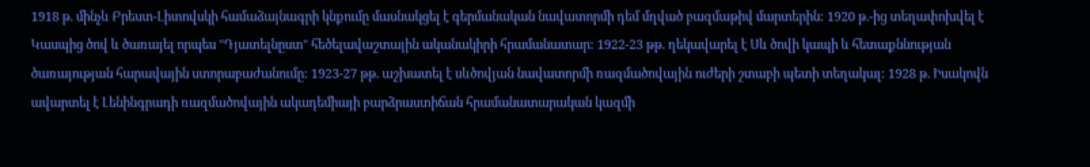1918 թ. մինչև Բրեստ-Լիտովսկի համաձայնագրի կնքումը մասնակցել է գերմանական նավատորմի դեմ մղված բազմաթիվ մարտերին: 1920 թ.-ից տեղափոխվել է Կասպից ծով և ծառայել որպես "Դյատելնըստ" հեծելավաշտային ականակիրի հրամանատար: 1922-23 թթ. ղեկավարել է Սև ծովի կապի և հետաքննության ծառայության հարավային ստորաբաժանումը: 1923-27 թթ. աշխատել է սևծովյան նավատորմի ռազմածովային ուժերի շտաբի պետի տեղակալ: 1928 թ. Իսակովն ավարտել է Լենինգրադի ռազմածովային ակադեմիայի բարձրաստիճան հրամանատարական կազմի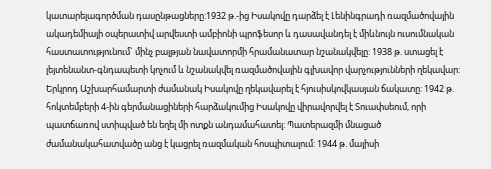կատարելագործման դասընթացները:1932 թ.-ից Իսակովը դարձել է Լենինգրադի ռազմածովային ակադեմիայի օպերատիվ արվեստի ամբիոնի պրոֆեսոր և դասավանդել է միևնույն ուսումնական հաստատությունում` մինչ բալթյան նավատորմի հրամանատար նշանակվելը: 1938 թ. ստացել է լեյտենանտ-գնդապետի կոչում և նշանակվել ռազմածովային գլխավոր վարչությունների ղեկավար: Երկրոդ Աշխարհամարտի ժամանակ Իսակովը ղեկավարել է հյուսիսկովկասյան ճակատը: 1942 թ. հոկտեմբերի 4-ին գերմանացիների հարձակումից Իսակովը վիրավորվել է Տուափսեում, որի պատճառով ստիպված են եղել մի ոտքն անդամահատել: Պատերազմի մնացած ժամանակահատվածը անց է կացրել ռազմական հոսպիտալում: 1944 թ. մայիսի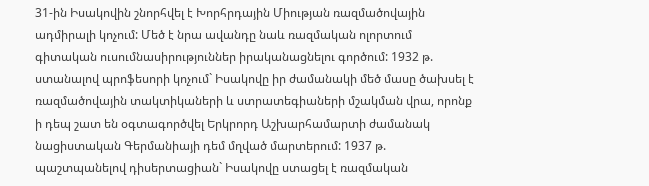31-ին Իսակովին շնորհվել է Խորհրդային Միության ռազմածովային ադմիրալի կոչում: Մեծ է նրա ավանդը նաև ռազմական ոլորտում գիտական ուսումնասիրություններ իրականացնելու գործում: 1932 թ. ստանալով պրոֆեսորի կոչում` Իսակովը իր ժամանակի մեծ մասը ծախսել է ռազմածովային տակտիկաների և ստրատեգիաների մշակման վրա, որոնք ի դեպ շատ են օգտագործվել Երկրորդ Աշխարհամարտի ժամանակ նացիստական Գերմանիայի դեմ մղված մարտերում: 1937 թ. պաշտպանելով դիսերտացիան` Իսակովը ստացել է ռազմական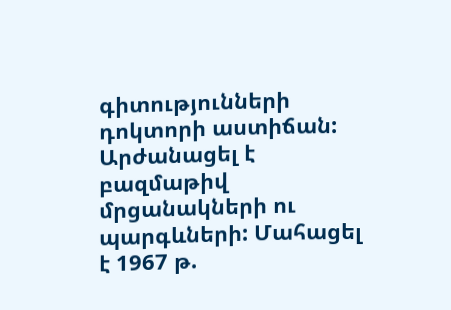գիտությունների դոկտորի աստիճան: Արժանացել է բազմաթիվ մրցանակների ու պարգևների: Մահացել է 1967 թ.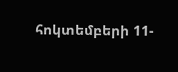հոկտեմբերի 11-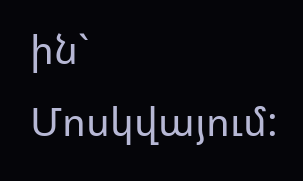ին` Մոսկվայում: